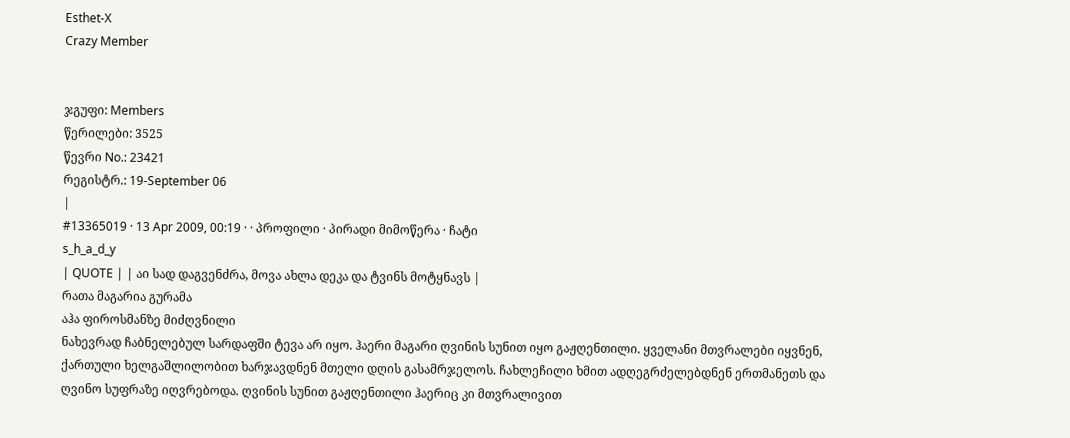Esthet-X
Crazy Member


ჯგუფი: Members
წერილები: 3525
წევრი No.: 23421
რეგისტრ.: 19-September 06
|
#13365019 · 13 Apr 2009, 00:19 · · პროფილი · პირადი მიმოწერა · ჩატი
s_h_a_d_y
| QUOTE | | აი სად დაგვენძრა, მოვა ახლა დეკა და ტვინს მოტყნავს |
რათა მაგარია გურამა
აჰა ფიროსმანზე მიძღვნილი
ნახევრად ჩაბნელებულ სარდაფში ტევა არ იყო. ჰაერი მაგარი ღვინის სუნით იყო გაჟღენთილი. ყველანი მთვრალები იყვნენ, ქართული ხელგაშლილობით ხარჯავდნენ მთელი დღის გასამრჯელოს. ჩახლეჩილი ხმით ადღეგრძელებდნენ ერთმანეთს და ღვინო სუფრაზე იღვრებოდა. ღვინის სუნით გაჟღენთილი ჰაერიც კი მთვრალივით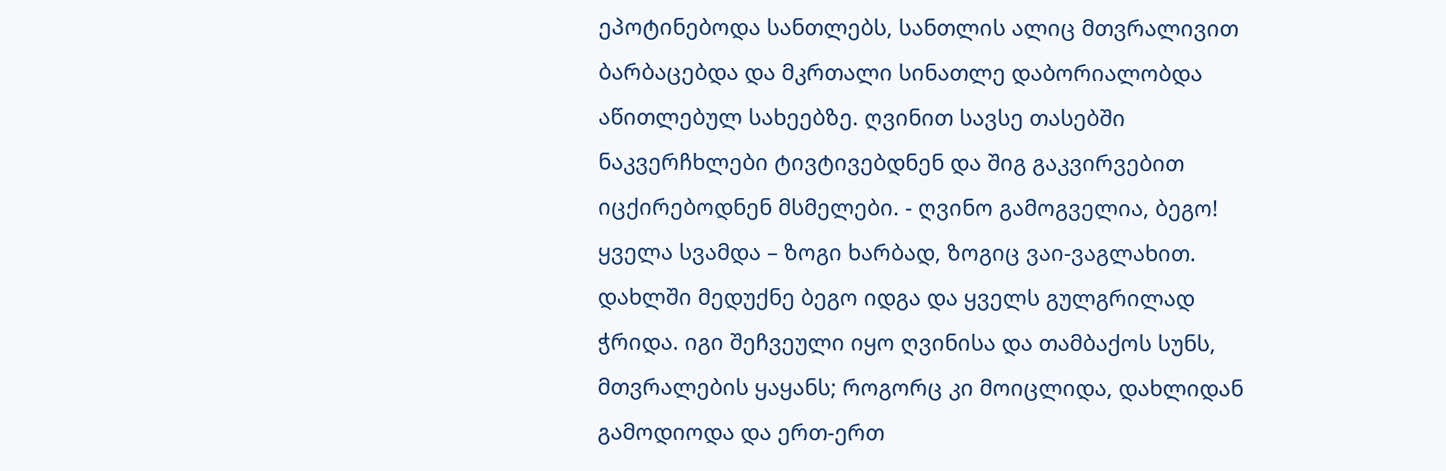ეპოტინებოდა სანთლებს, სანთლის ალიც მთვრალივით ბარბაცებდა და მკრთალი სინათლე დაბორიალობდა აწითლებულ სახეებზე. ღვინით სავსე თასებში ნაკვერჩხლები ტივტივებდნენ და შიგ გაკვირვებით იცქირებოდნენ მსმელები. - ღვინო გამოგველია, ბეგო! ყველა სვამდა – ზოგი ხარბად, ზოგიც ვაი-ვაგლახით. დახლში მედუქნე ბეგო იდგა და ყველს გულგრილად ჭრიდა. იგი შეჩვეული იყო ღვინისა და თამბაქოს სუნს, მთვრალების ყაყანს; როგორც კი მოიცლიდა, დახლიდან გამოდიოდა და ერთ-ერთ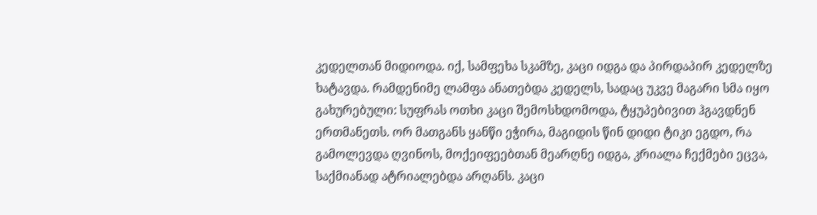კედელთან მიდიოდა. იქ, სამფეხა სკამზე, კაცი იდგა და პირდაპირ კედელზე ხატავდა. რამდენიმე ლამფა ანათებდა კედელს, სადაც უკვე მაგარი სმა იყო გახურებული: სუფრას ოთხი კაცი შემოსხდომოდა, ტყუპებივით ჰგავდნენ ერთმანეთს. ორ მათგანს ყანწი ეჭირა, მაგიდის წინ დიდი ტიკი ეგდო, რა გამოლევდა ღვინოს, მოქეიფეებთან მეარღნე იდგა, კრიალა ჩექმები ეცვა, საქმიანად ატრიალებდა არღანს. კაცი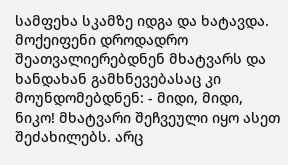სამფეხა სკამზე იდგა და ხატავდა. მოქეიფენი დროდადრო შეათვალიერებდნენ მხატვარს და ხანდახან გამხნევებასაც კი მოუნდომებდნენ: - მიდი, მიდი, ნიკო! მხატვარი შეჩვეული იყო ასეთ შეძახილებს. არც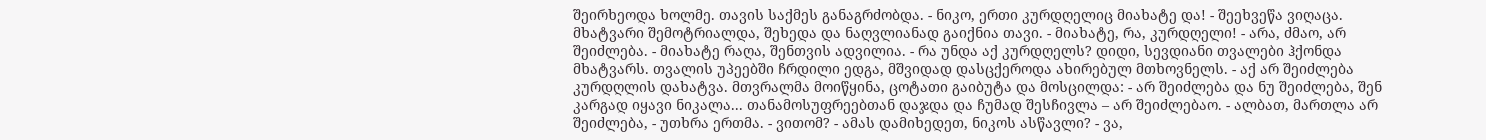შეირხეოდა ხოლმე. თავის საქმეს განაგრძობდა. - ნიკო, ერთი კურდღელიც მიახატე და! - შეეხვეწა ვიღაცა. მხატვარი შემოტრიალდა, შეხედა და ნაღვლიანად გაიქნია თავი. - მიახატე, რა, კურდღელი! - არა, ძმაო, არ შეიძლება. - მიახატე რაღა, შენთვის ადვილია. - რა უნდა აქ კურდღელს? დიდი, სევდიანი თვალები ჰქონდა მხატვარს. თვალის უპეებში ჩრდილი ედგა, მშვიდად დასცქეროდა ახირებულ მთხოვნელს. - აქ არ შეიძლება კურდღლის დახატვა. მთვრალმა მოიწყინა, ცოტათი გაიბუტა და მოსცილდა: - არ შეიძლება და ნუ შეიძლება, შენ კარგად იყავი ნიკალა... თანამოსუფრეებთან დაჯდა და ჩუმად შესჩივლა – არ შეიძლებაო. - ალბათ, მართლა არ შეიძლება, - უთხრა ერთმა. - ვითომ? - ამას დამიხედეთ, ნიკოს ასწავლი? - ვა,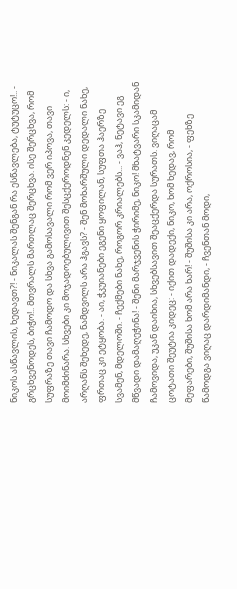ნიკოს ასწავლის, ხედავთ?! - ნიკალას შენგან რა ესწავლება, ტუტუცო!.. - გრცხვენოდეს, ბიჭო!.. მთვრალს მართლაც შერცხვა. ისე შერცხვა, რომ სუფრაზე თავი ჩამოდო და სხვა გამოსავალი რომ ვერ იპოვა, თავი მოიმძინარა. სხვები კი მოჯადოებულივით შესცქეროდნენ კედელს: - ი, არღანს შეხედე, ნამდვილს არა ჰგავს? - შენ მოხარშული დედალი ნახე, ფრთაც კი ეტყობა. - აი, ჭკუიანები ეგენი ყოფილან, სუფთა ჰაერზე სვამენ, მდელოში. - ჩექმები ნახე, როგორ კრიალებს... - ვაჰ, ნეტავი ეგ მწვადი დამაღეჭინა! - შენი მარჯვენის ჭირიმე, ნიკო! მხატვარი სკამიდან ჩამოვიდა, უკან დაიხია, სხვებსავით შეაცქერდა სურათს. ვიღაცამ ცოტათი შეუტია კიდეც: - იქით დადექი, ნიკო, ხომ ხედავ, რომ მეფარები, შუშისა ხომ არა ხარ! - შუშისა კი არა, ოქროსია, - ფეხზე წამოდგა ვიღაც დარდიმანდი, - ჩვენთან მოდი,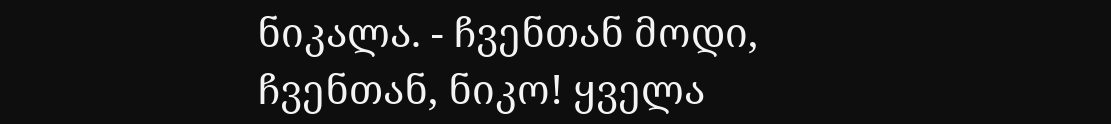ნიკალა. - ჩვენთან მოდი, ჩვენთან, ნიკო! ყველა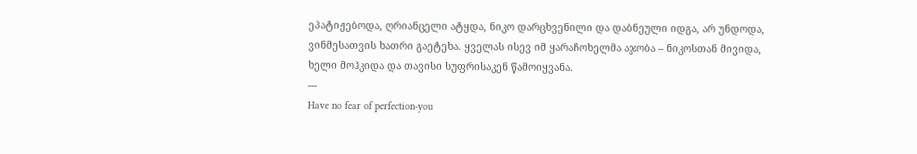ეპატიჟებოდა, ღრიანცელი ატყდა, ნიკო დარცხვენილი და დაბნეული იდგა, არ უნდოდა, ვინმესათვის ხათრი გაეტეხა. ყველას ისევ იმ ყარაჩოხელმა აჯობა – ნიკოსთან მივიდა, ხელი მოჰკიდა და თავისი სუფრისაკენ წამოიყვანა.
---
Have no fear of perfection-you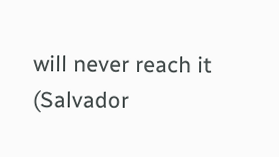will never reach it (Salvador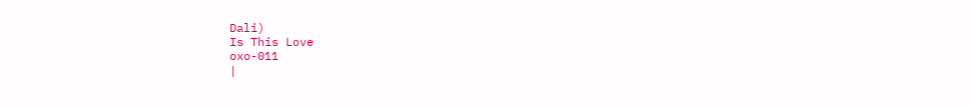Dali)
Is This Love
oxo-011
|